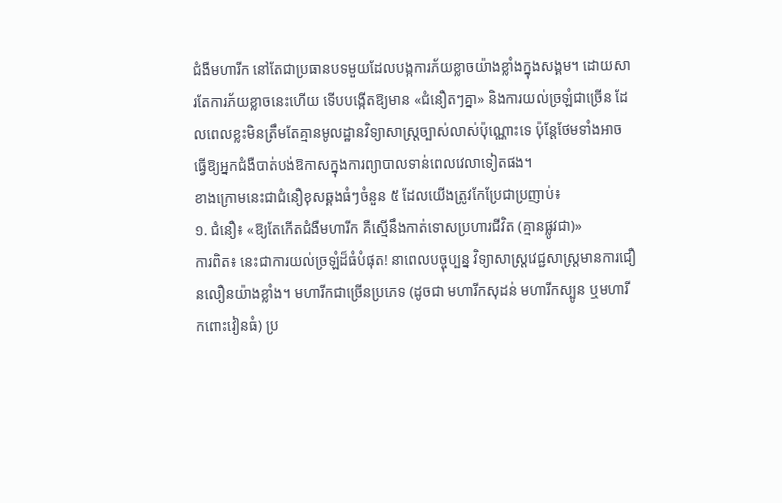ជំងឺមហារីក នៅតែជាប្រធានបទមួយដែលបង្កការភ័យខ្លាចយ៉ាងខ្លាំងក្នុងសង្គម។ ដោយសារតែការភ័យខ្លាចនេះហើយ ទើបបង្កើតឱ្យមាន «ជំនឿតៗគ្នា» និងការយល់ច្រឡំជាច្រើន ដែលពេលខ្លះមិនត្រឹមតែគ្មានមូលដ្ឋានវិទ្យាសាស្ត្រច្បាស់លាស់ប៉ុណ្ណោះទេ ប៉ុន្តែថែមទាំងអាចធ្វើឱ្យអ្នកជំងឺបាត់បង់ឱកាសក្នុងការព្យាបាលទាន់ពេលវេលាទៀតផង។
ខាងក្រោមនេះជាជំនឿខុសឆ្គងធំៗចំនួន ៥ ដែលយើងត្រូវកែប្រែជាប្រញាប់៖
១. ជំនឿ៖ «ឱ្យតែកើតជំងឺមហារីក គឺស្មើនឹងកាត់ទោសប្រហារជីវិត (គ្មានផ្លូវជា)»
ការពិត៖ នេះជាការយល់ច្រឡំដ៏ធំបំផុត! នាពេលបច្ចុប្បន្ន វិទ្យាសាស្ត្រវេជ្ជសាស្ត្រមានការជឿនលឿនយ៉ាងខ្លាំង។ មហារីកជាច្រើនប្រភេទ (ដូចជា មហារីកសុដន់ មហារីកស្បូន ឬមហារីកពោះវៀនធំ) ប្រ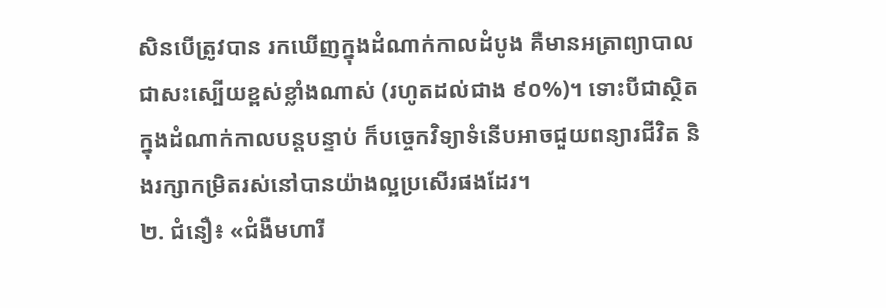សិនបើត្រូវបាន រកឃើញក្នុងដំណាក់កាលដំបូង គឺមានអត្រាព្យាបាលជាសះស្បើយខ្ពស់ខ្លាំងណាស់ (រហូតដល់ជាង ៩០%)។ ទោះបីជាស្ថិតក្នុងដំណាក់កាលបន្តបន្ទាប់ ក៏បច្ចេកវិទ្យាទំនើបអាចជួយពន្យារជីវិត និងរក្សាកម្រិតរស់នៅបានយ៉ាងល្អប្រសើរផងដែរ។
២. ជំនឿ៖ «ជំងឺមហារី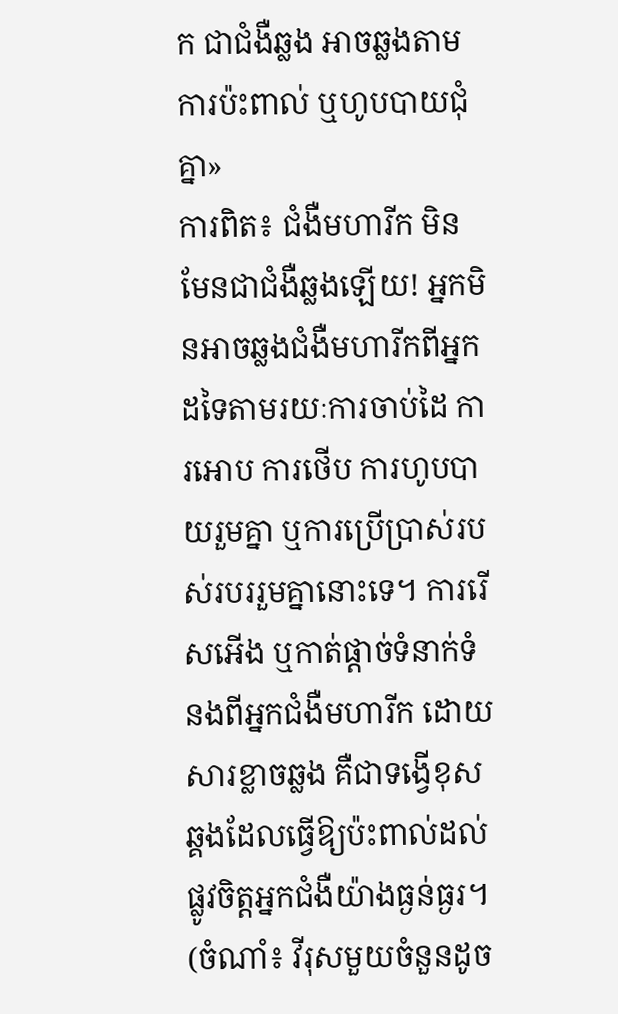ក ជាជំងឺឆ្លង អាចឆ្លងតាមការប៉ះពាល់ ឬហូបបាយជុំគ្នា»
ការពិត៖ ជំងឺមហារីក មិនមែនជាជំងឺឆ្លងឡើយ! អ្នកមិនអាចឆ្លងជំងឺមហារីកពីអ្នកដទៃតាមរយៈការចាប់ដៃ ការអោប ការថើប ការហូបបាយរួមគ្នា ឬការប្រើប្រាស់របស់របររួមគ្នានោះទេ។ ការរើសអើង ឬកាត់ផ្តាច់ទំនាក់ទំនងពីអ្នកជំងឺមហារីក ដោយសារខ្លាចឆ្លង គឺជាទង្វើខុសឆ្គងដែលធ្វើឱ្យប៉ះពាល់ដល់ផ្លូវចិត្តអ្នកជំងឺយ៉ាងធ្ងន់ធ្ងរ។ (ចំណាំ៖ វីរុសមួយចំនួនដូច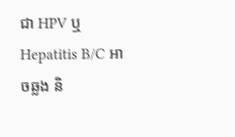ជា HPV ឬ Hepatitis B/C អាចឆ្លង និ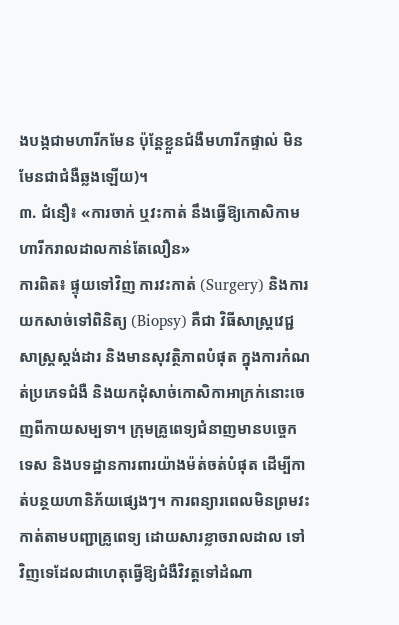ងបង្កជាមហារីកមែន ប៉ុន្តែខ្លួនជំងឺមហារីកផ្ទាល់ មិនមែនជាជំងឺឆ្លងឡើយ)។
៣. ជំនឿ៖ «ការចាក់ ឬវះកាត់ នឹងធ្វើឱ្យកោសិកាមហារីករាលដាលកាន់តែលឿន»
ការពិត៖ ផ្ទុយទៅវិញ ការវះកាត់ (Surgery) និងការយកសាច់ទៅពិនិត្យ (Biopsy) គឺជា វិធីសាស្ត្រវេជ្ជសាស្ត្រស្តង់ដារ និងមានសុវត្ថិភាពបំផុត ក្នុងការកំណត់ប្រភេទជំងឺ និងយកដុំសាច់កោសិកាអាក្រក់នោះចេញពីកាយសម្បទា។ ក្រុមគ្រូពេទ្យជំនាញមានបច្ចេកទេស និងបទដ្ឋានការពារយ៉ាងម៉ត់ចត់បំផុត ដើម្បីកាត់បន្ថយហានិភ័យផ្សេងៗ។ ការពន្យារពេលមិនព្រមវះកាត់តាមបញ្ជាគ្រូពេទ្យ ដោយសារខ្លាចរាលដាល ទៅវិញទេដែលជាហេតុធ្វើឱ្យជំងឺវិវត្តទៅដំណា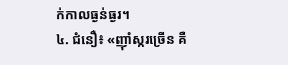ក់កាលធ្ងន់ធ្ងរ។
៤. ជំនឿ៖ «ញ៉ាំស្ករច្រើន គឺ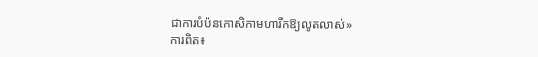ជាការបំប៉នកោសិកាមហារីកឱ្យលូតលាស់»
ការពិត៖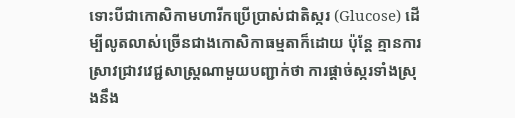ទោះបីជាកោសិកាមហារីកប្រើប្រាស់ជាតិស្ករ (Glucose) ដើម្បីលូតលាស់ច្រើនជាងកោសិកាធម្មតាក៏ដោយ ប៉ុន្តែ គ្មានការស្រាវជ្រាវវេជ្ជសាស្ត្រណាមួយបញ្ជាក់ថា ការផ្តាច់ស្ករទាំងស្រុងនឹង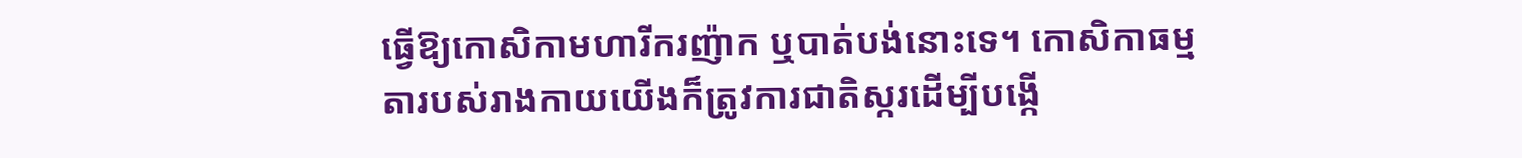ធ្វើឱ្យកោសិកាមហារីករញ៉ាក ឬបាត់បង់នោះទេ។ កោសិកាធម្មតារបស់រាងកាយយើងក៏ត្រូវការជាតិស្ករដើម្បីបង្កើ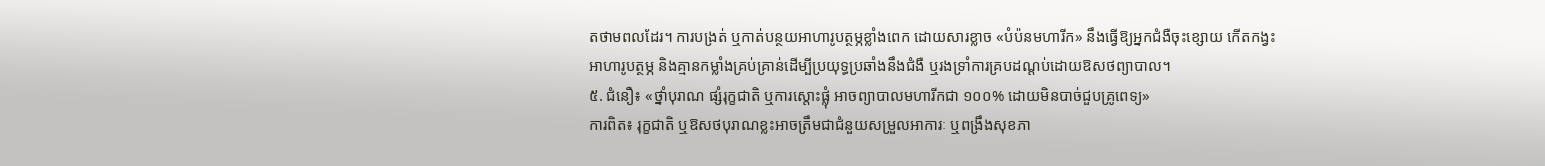តថាមពលដែរ។ ការបង្រត់ ឬកាត់បន្ថយអាហារូបត្ថម្ភខ្លាំងពេក ដោយសារខ្លាច «បំប៉នមហារីក» នឹងធ្វើឱ្យអ្នកជំងឺចុះខ្សោយ កើតកង្វះអាហារូបត្ថម្ភ និងគ្មានកម្លាំងគ្រប់គ្រាន់ដើម្បីប្រយុទ្ធប្រឆាំងនឹងជំងឺ ឬរងទ្រាំការគ្របដណ្តប់ដោយឱសថព្យាបាល។
៥. ជំនឿ៖ «ថ្នាំបុរាណ ផ្សំរុក្ខជាតិ ឬការស្តោះផ្លុំ អាចព្យាបាលមហារីកជា ១០០% ដោយមិនបាច់ជួបគ្រូពេទ្យ»
ការពិត៖ រុក្ខជាតិ ឬឱសថបុរាណខ្លះអាចត្រឹមជាជំនួយសម្រួលអាការៈ ឬពង្រឹងសុខភា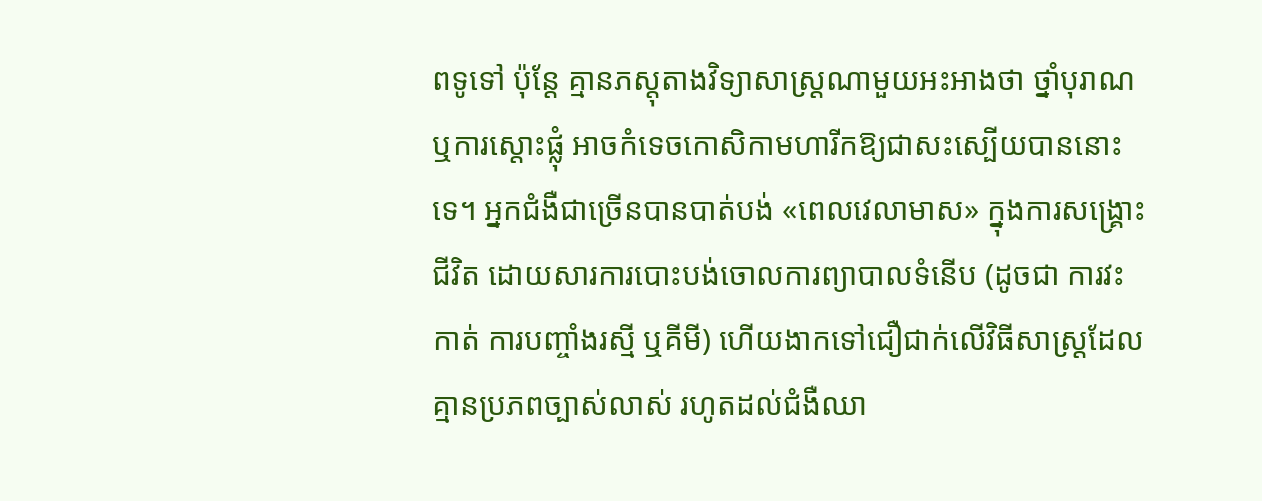ពទូទៅ ប៉ុន្តែ គ្មានភស្តុតាងវិទ្យាសាស្ត្រណាមួយអះអាងថា ថ្នាំបុរាណ ឬការស្តោះផ្លុំ អាចកំទេចកោសិកាមហារីកឱ្យជាសះស្បើយបាននោះទេ។ អ្នកជំងឺជាច្រើនបានបាត់បង់ «ពេលវេលាមាស» ក្នុងការសង្គ្រោះជីវិត ដោយសារការបោះបង់ចោលការព្យាបាលទំនើប (ដូចជា ការវះកាត់ ការបញ្ចាំងរស្មី ឬគីមី) ហើយងាកទៅជឿជាក់លើវិធីសាស្ត្រដែលគ្មានប្រភពច្បាស់លាស់ រហូតដល់ជំងឺឈា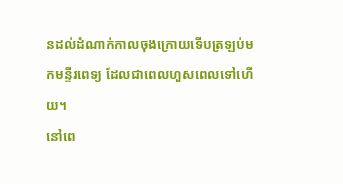នដល់ដំណាក់កាលចុងក្រោយទើបត្រឡប់មកមន្ទីរពេទ្យ ដែលជាពេលហួសពេលទៅហើយ។
នៅពេ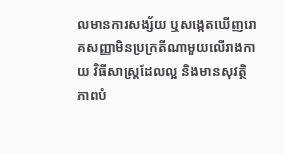លមានការសង្ស័យ ឬសង្កេតឃើញរោគសញ្ញាមិនប្រក្រតីណាមួយលើរាងកាយ វិធីសាស្ត្រដែលល្អ និងមានសុវត្ថិភាពបំ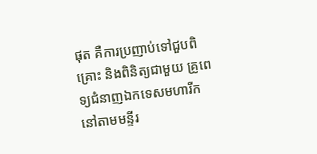ផុត គឺការប្រញាប់ទៅជួបពិគ្រោះ និងពិនិត្យជាមួយ គ្រូពេទ្យជំនាញឯកទេសមហារីក នៅតាមមន្ទីរ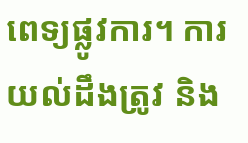ពេទ្យផ្លូវការ។ ការយល់ដឹងត្រូវ និង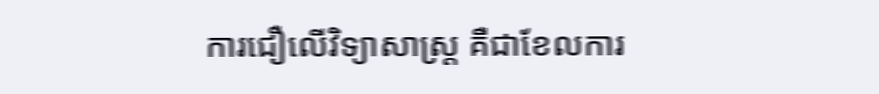ការជឿលើវិទ្យាសាស្ត្រ គឺជាខែលការ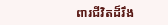ពារជីវិតដ៏រឹង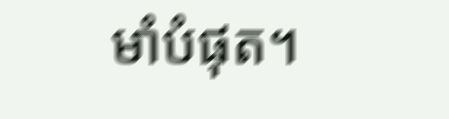មាំបំផុត។